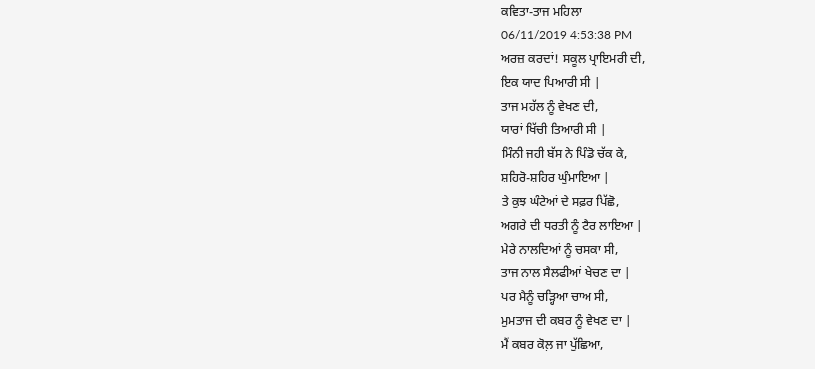ਕਵਿਤਾ-ਤਾਜ ਮਹਿਲਾ
06/11/2019 4:53:38 PM
ਅਰਜ਼ ਕਰਦਾਂ! ਸਕੂਲ ਪ੍ਰਾਇਮਰੀ ਦੀ,
ਇਕ ਯਾਦ ਪਿਆਰੀ ਸੀ |
ਤਾਜ ਮਹੱਲ ਨੂੰ ਵੇਖਣ ਦੀ,
ਯਾਰਾਂ ਖਿੱਚੀ ਤਿਆਰੀ ਸੀ |
ਮਿੰਨੀ ਜਹੀ ਬੱਸ ਨੇ ਪਿੰਡੋ ਚੱਕ ਕੇ,
ਸ਼ਹਿਰੋ-ਸ਼ਹਿਰ ਘੁੰਮਾਇਆ |
ਤੇ ਕੁਝ ਘੰਟੇਆਂ ਦੇ ਸਫ਼ਰ ਪਿੱਛੋ,
ਅਗਰੇ ਦੀ ਧਰਤੀ ਨੂੰ ਟੈਰ ਲਾਇਆ |
ਮੇਰੇ ਨਾਲਦਿਆਂ ਨੂੰ ਚਸਕਾ ਸੀ,
ਤਾਜ ਨਾਲ ਸੈਲਫੀਆਂ ਖੇਚਣ ਦਾ |
ਪਰ ਮੈਨੂੰ ਚੜ੍ਹਿਆ ਚਾਅ ਸੀ,
ਮੁਮਤਾਜ ਦੀ ਕਬਰ ਨੂੰ ਵੇਖਣ ਦਾ |
ਮੈਂ ਕਬਰ ਕੋਲ਼ ਜਾ ਪੁੱਛਿਆ,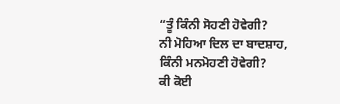“ਤੂੰ ਕਿੰਨੀ ਸੋਹਣੀ ਹੋਵੇਗੀ?
ਨੀ ਮੋਹਿਆ ਦਿਲ ਦਾ ਬਾਦਸ਼ਾਹ,
ਕਿੰਨੀ ਮਨਮੋਹਣੀ ਹੋਵੇਗੀ?
ਕੀ ਕੋਈ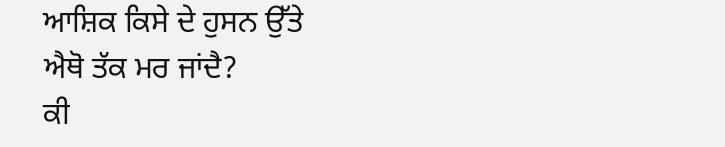ਆਸ਼ਿਕ ਕਿਸੇ ਦੇ ਹੁਸਨ ਉੱਤੇ
ਐਥੋ ਤੱਕ ਮਰ ਜਾਂਦੈ?
ਕੀ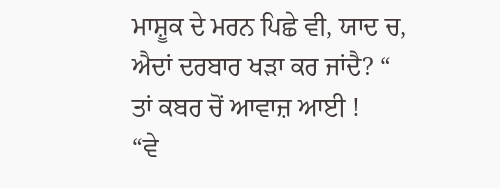ਮਾਸ਼ੂਕ ਦੇ ਮਰਨ ਪਿਛੇ ਵੀ, ਯਾਦ ਚ,
ਐਦਾਂ ਦਰਬਾਰ ਖੜਾ ਕਰ ਜਾਂਦੈ? “
ਤਾਂ ਕਬਰ ਚੋਂ ਆਵਾਜ਼ ਆਈ !
“ਵੇ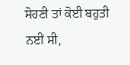ਸੋਹਣੀ ਤਾਂ ਕੋਈ ਬਹੁਤੀ ਨਈਂ ਸੀ,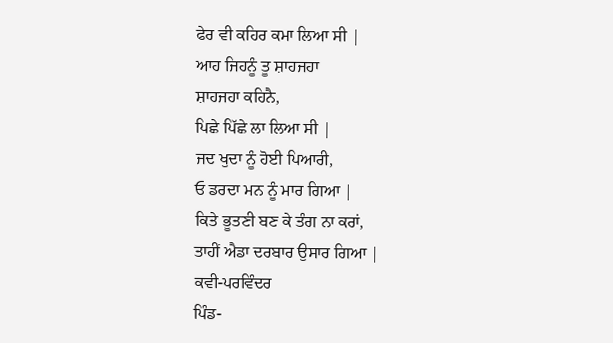ਫੇਰ ਵੀ ਕਹਿਰ ਕਮਾ ਲਿਆ ਸੀ |
ਆਹ ਜਿਹਨੂੰ ਤੂ ਸ਼ਾਹਜਹਾ
ਸ਼ਾਹਜਹਾ ਕਹਿਨੈ,
ਪਿਛੇ ਪਿੱਛੇ ਲਾ ਲਿਆ ਸੀ |
ਜਦ ਖੁਦਾ ਨੂੰ ਹੋਈ ਪਿਆਰੀ,
ਓ ਡਰਦਾ ਮਨ ਨੂੰ ਮਾਰ ਗਿਆ |
ਕਿਤੇ ਭੂਤਣੀ ਬਣ ਕੇ ਤੰਗ ਨਾ ਕਰਾਂ,
ਤਾਹੀਂ ਐਡਾ ਦਰਬਾਰ ਉਸਾਰ ਗਿਆ |
ਕਵੀ-ਪਰਵਿੰਦਰ
ਪਿੰਡ-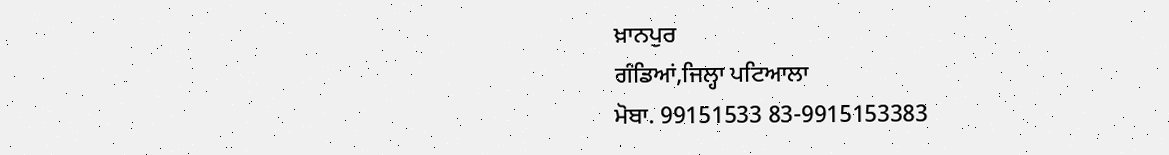ਖ਼ਾਨਪੁਰ
ਗੰਡਿਆਂ,ਜਿਲ੍ਹਾ ਪਟਿਆਲਾ
ਮੋਬਾ. 99151533 83-9915153383